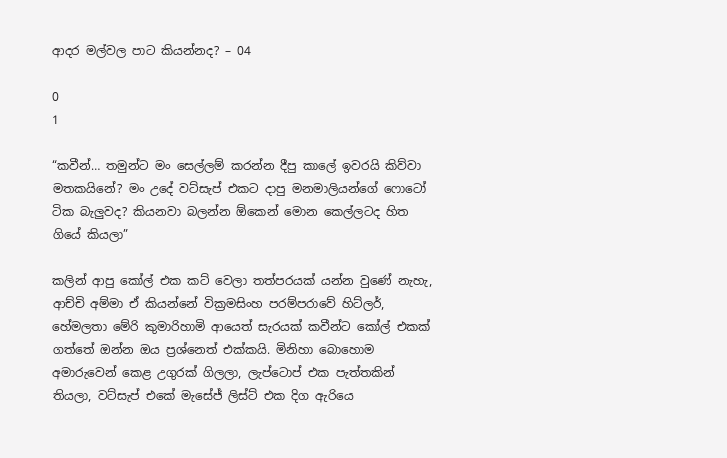ආදර මල්වල පාට කියන්නද? – 04

0
1

“කවීන්… තමුන්ට මං සෙල්ලම් කරන්න දීපු කාලේ ඉවරයි කිව්වා මතකයිනේ? මං උදේ වට්සැප් එකට දාපු මනමාලියන්ගේ ෆොටෝ ටික බැලුවද? කියනවා බලන්න ඕකෙන් මොන කෙල්ලටද හිත ගියේ කියලා”

කලින් ආපු කෝල් එක කට් වෙලා තත්පරයක් යන්න වුණේ නැහැ, ආච්චි අම්මා ඒ කියන්නේ වික්‍රමසිංහ පරම්පරාවේ හිට්ලර්, හේමලතා මේරි කුමාරිහාමි ආයෙත් සැරයක් කවීන්ට කෝල් එකක් ගත්තේ ඔන්න ඔය ප්‍රශ්නෙත් එක්කයි. මිනිහා බොහොම අමාරුවෙන් කෙළ උගුරක් ගිලලා, ලැප්ටොප් එක පැත්තකින් තියලා, වට්සැප් එකේ මැසේජ් ලිස්ට් එක දිග ඇරියෙ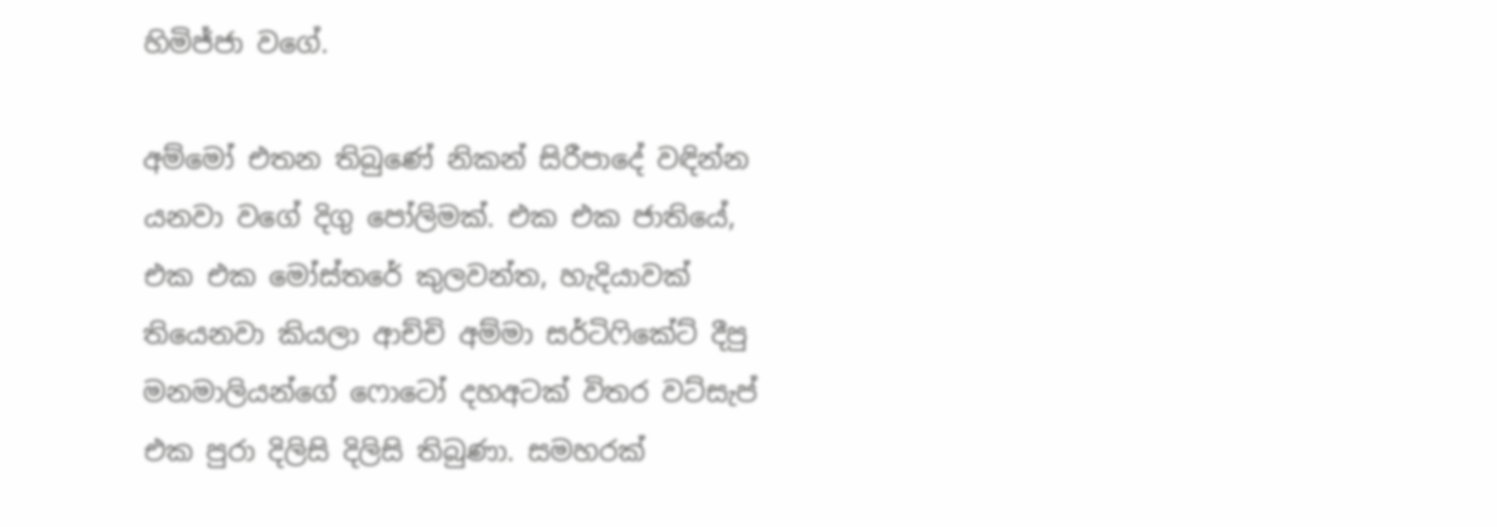හිමිජ්ජා වගේ.

අම්මෝ එතන තිබුණේ නිකන් සිරීපාදේ වඳින්න යනවා වගේ දිගු පෝලිමක්. එක එක ජාතියේ, එක එක මෝස්තරේ කුලවන්ත, හැදියාවක් තියෙනවා කියලා ආච්චි අම්මා සර්ටිෆිකේට් දීපු මනමාලියන්ගේ ෆොටෝ දහඅටක් විතර වට්සැප් එක පුරා දිලිසි දිලිසි තිබුණා. සමහරක්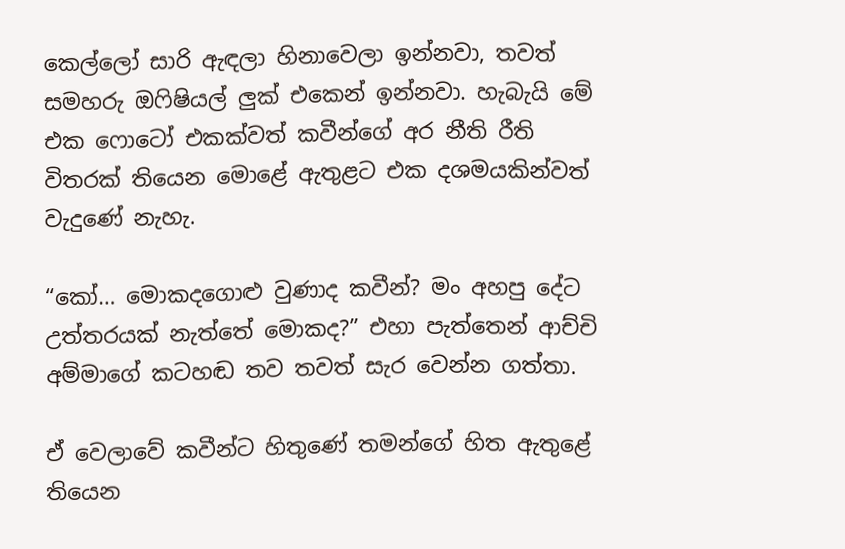කෙල්ලෝ සාරි ඇඳලා හිනාවෙලා ඉන්නවා, තවත් සමහරු ඔෆිෂියල් ලුක් එකෙන් ඉන්නවා. හැබැයි මේ එක ෆොටෝ එකක්වත් කවීන්ගේ අර නීති රීති විතරක් තියෙන මොළේ ඇතුළට එක දශමයකින්වත් වැදුණේ නැහැ.

“කෝ… මොකදගොළු වුණාද කවීන්? මං අහපු දේට උත්තරයක් නැත්තේ මොකද?” එහා පැත්තෙන් ආච්චි අම්මාගේ කටහඬ තව තවත් සැර වෙන්න ගත්තා.

ඒ වෙලාවේ කවීන්ට හිතුණේ තමන්ගේ හිත ඇතුළේ තියෙන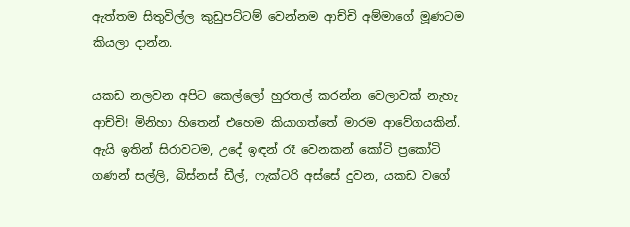ඇත්තම සිතුවිල්ල කුඩුපට්ටම් වෙන්නම ආච්චි අම්මාගේ මූණටම කියලා දාන්න.

යකඩ නලවන අපිට කෙල්ලෝ හුරතල් කරන්න වෙලාවක් නැහැ ආච්චි! මිනිහා හිතෙන් එහෙම කියාගත්තේ මාරම ආවේගයකින්. ඇයි ඉතින් සිරාවටම, උදේ ඉඳන් රෑ වෙනකන් කෝටි ප්‍රකෝටි ගණන් සල්ලි, බිස්නස් ඩීල්, ෆැක්ටරි අස්සේ දුවන, යකඩ වගේ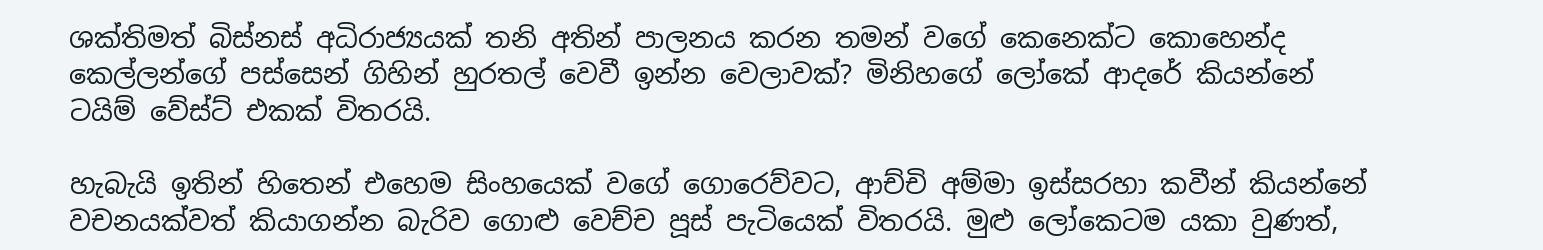ශක්තිමත් බිස්නස් අධිරාජ්‍යයක් තනි අතින් පාලනය කරන තමන් වගේ කෙනෙක්ට කොහෙන්ද කෙල්ලන්ගේ පස්සෙන් ගිහින් හුරතල් වෙවී ඉන්න වෙලාවක්? මිනිහගේ ලෝකේ ආදරේ කියන්නේ ටයිම් වේස්ට් එකක් විතරයි.

හැබැයි ඉතින් හිතෙන් එහෙම සිංහයෙක් වගේ ගොරෙව්වට, ආච්චි අම්මා ඉස්සරහා කවීන් කියන්නේ වචනයක්වත් කියාගන්න බැරිව ගොළු වෙච්ච පූස් පැටියෙක් විතරයි. මුළු ලෝකෙටම යකා වුණත්,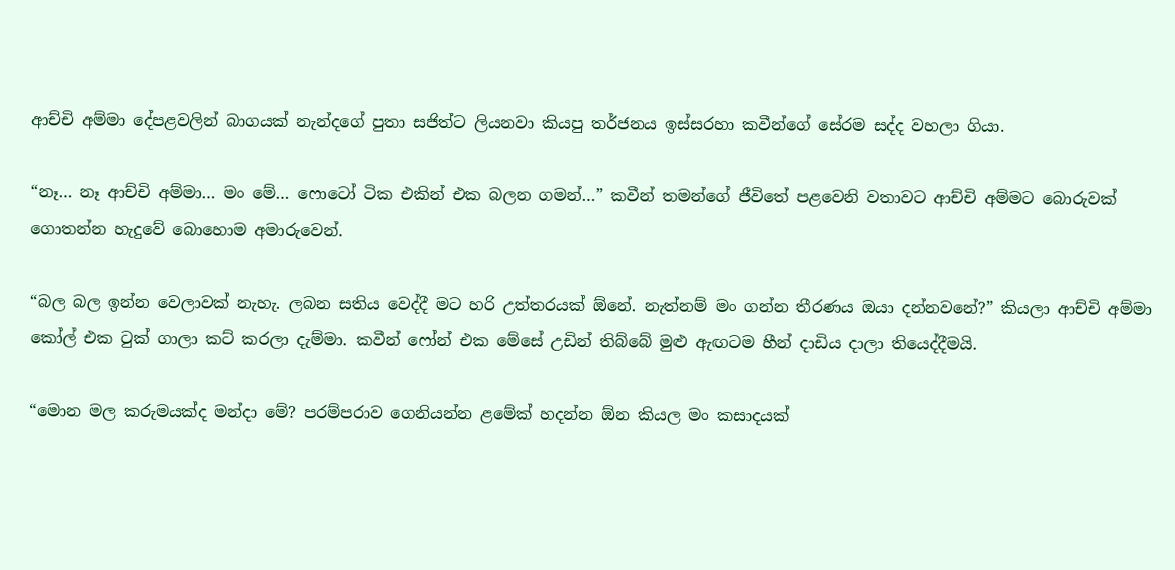ආච්චි අම්මා දේපළවලින් බාගයක් නැන්දගේ පුතා සජිත්ට ලියනවා කියපු තර්ජනය ඉස්සරහා කවීන්ගේ සේරම සද්ද වහලා ගියා.

“නෑ… නෑ ආච්චි අම්මා… මං මේ… ෆොටෝ ටික එකින් එක බලන ගමන්…” කවීන් තමන්ගේ ජීවිතේ පළවෙනි වතාවට ආච්චි අම්මට බොරුවක් ගොතන්න හැදුවේ බොහොම අමාරුවෙන්.

“බල බල ඉන්න වෙලාවක් නැහැ. ලබන සතිය වෙද්දී මට හරි උත්තරයක් ඕනේ. නැත්නම් මං ගන්න තීරණය ඔයා දන්නවනේ?” කියලා ආච්චි අම්මා කෝල් එක ටුක් ගාලා කට් කරලා දැම්මා. කවීන් ෆෝන් එක මේසේ උඩින් තිබ්බේ මුළු ඇඟටම හීන් දාඩිය දාලා තියෙද්දීමයි.

“මොන මල කරුමයක්ද මන්දා මේ? පරම්පරාව ගෙනියන්න ළමේක් හදන්න ඕන කියල මං කසාදයක්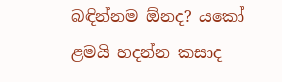බඳින්නම ඕනද? යකෝ ළමයි හදන්න කසාද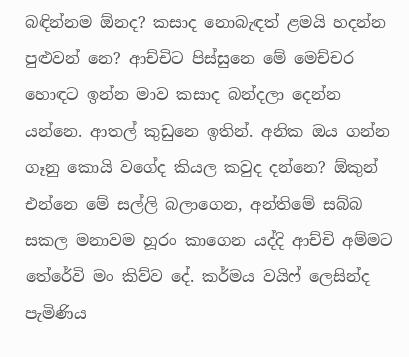බඳින්නම ඕනද? කසාද නොබැඳත් ළමයි හදන්න පුළුවන් නෙ? ආච්චිට පිස්සුනෙ මේ මෙච්චර හොඳට ඉන්න මාව කසාද බන්දලා දෙන්න යන්නෙ. ආතල් කුඩුනෙ ඉතින්. අනික ඔය ගන්න ගෑනු කොයි වගේද කියල කවුද දන්නෙ? ඕකුන් එන්නෙ මේ සල්ලි බලාගෙන, අන්තිමේ සබ්බ සකල මනාවම හූරං කාගෙන යද්දි ආච්චි අම්මට තේරේවි මං කිව්ව දේ. කර්මය වයිෆ් ලෙසින්ද පැමිණිය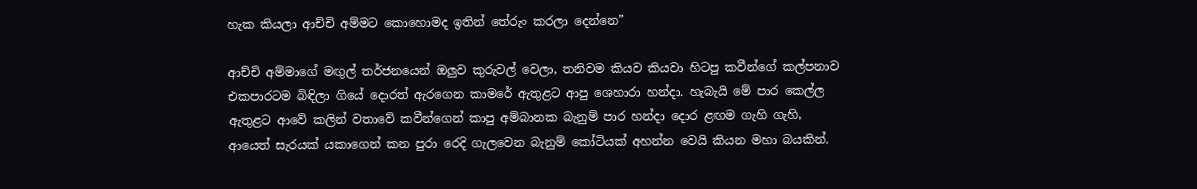හැක කියලා ආච්චි අම්මට කොහොමද ඉතින් තේරුං කරලා දෙන්නෙ”

ආච්චි අම්මාගේ මඟුල් තර්ජනයෙන් ඔලුව කුරුවල් වෙලා, තනිවම කියව කියවා හිටපු කවීන්ගේ කල්පනාව එකපාරටම බිඳිලා ගියේ දොරත් ඇරගෙන කාමරේ ඇතුළට ආපු ශෙහාරා හන්දා. හැබැයි මේ පාර කෙල්ල ඇතුළට ආවේ කලින් වතාවේ කවීන්ගෙන් කාපු අම්බානක බැනුම් පාර හන්දා දොර ළඟම ගැහි ගැහි, ආයෙත් සැරයක් යකාගෙන් කන පුරා රෙදි ගැලවෙන බැනුම් කෝටියක් අහන්න වෙයි කියන මහා බයකින්.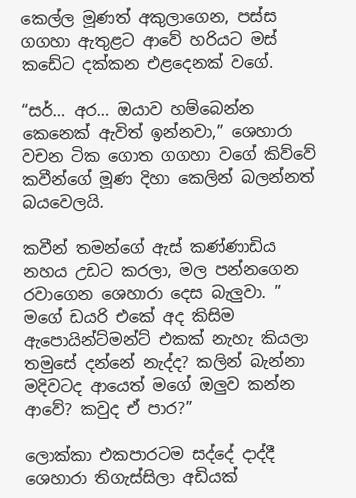කෙල්ල මූණත් අකුලාගෙන, පස්ස ගගහා ඇතුළට ආවේ හරියට මස් කඩේට දක්කන එළදෙනක් වගේ.

“සර්… අර… ඔයාව හම්බෙන්න කෙනෙක් ඇවිත් ඉන්නවා,” ශෙහාරා වචන ටික ගොත ගගහා වගේ කිව්වේ කවීන්ගේ මූණ දිහා කෙලින් බලන්නත් බයවෙලයි.

කවීන් තමන්ගේ ඇස් කණ්ණාඩිය නහය උඩට කරලා, මල පන්නගෙන රවාගෙන ශෙහාරා දෙස බැලුවා. ” මගේ ඩයරි එකේ අද කිසිම ඇපොයින්ට්මන්ට් එකක් නැහැ කියලා තමුසේ දන්නේ නැද්ද? කලින් බැන්නා මදිවටද ආයෙත් මගේ ඔලුව කන්න ආවේ? කවුද ඒ පාර?”

ලොක්කා එකපාරටම සද්දේ දාද්දී ශෙහාරා තිගැස්සිලා අඩියක්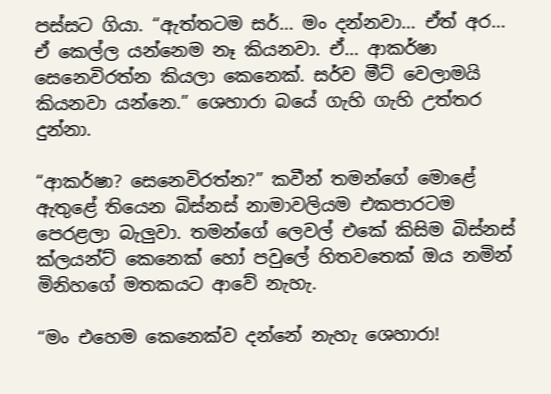පස්සට ගියා. “ඇත්තටම සර්… මං දන්නවා… ඒත් අර… ඒ කෙල්ල යන්නෙම නෑ කියනවා. ඒ… ආකර්ෂා සෙනෙවිරත්න කියලා කෙනෙක්. සර්ව මීට් වෙලාමයි කියනවා යන්නෙ.” ශෙහාරා බයේ ගැහි ගැහි උත්තර දුන්නා.

“ආකර්ෂා? සෙනෙවිරත්න?” කවීන් තමන්ගේ මොළේ ඇතුළේ තියෙන බිස්නස් නාමාවලියම එකපාරටම පෙරළලා බැලුවා. තමන්ගේ ලෙවල් එකේ කිසිම බිස්නස් ක්ලයන්ට් කෙනෙක් හෝ පවුලේ හිතවතෙක් ඔය නමින් මිනිහගේ මතකයට ආවේ නැහැ.

“මං එහෙම කෙනෙක්ව දන්නේ නැහැ ශෙහාරා!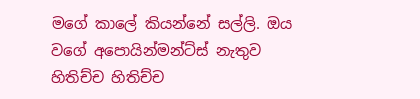මගේ කාලේ කියන්නේ සල්ලි. ඔය වගේ අපොයින්මන්ට්ස් නැතුව හිතිච්ච හිතිච්ච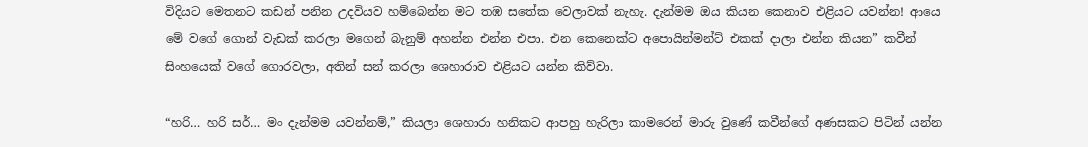විදියට මෙතනට කඩන් පනින උදවියව හම්බෙන්න මට තඹ සතේක වෙලාවක් නැහැ. දැන්මම ඔය කියන කෙනාව එළියට යවන්න! ආයෙ මේ වගේ ගොන් වැඩක් කරලා මගෙන් බැනුම් අහන්න එන්න එපා. එන කෙනෙක්ට අපොයින්මන්ට් එකක් දාලා එන්න කියන” කවීන් සිංහයෙක් වගේ ගොරවලා, අතින් සන් කරලා ශෙහාරාව එළියට යන්න කිව්වා.

“හරි… හරි සර්… මං දැන්මම යවන්නම්,” කියලා ශෙහාරා හනිකට ආපහු හැරිලා කාමරෙන් මාරු වුණේ කවීන්ගේ අණසකට පිටින් යන්න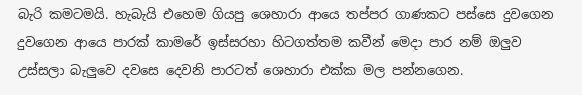බැරි කමටමයි. හැබැයි එහෙම ගියපු ශෙහාරා ආයෙ තප්පර ගාණකට පස්සෙ දුවගෙන දුවගෙන ආයෙ පාරක් කාමරේ ඉස්සරහා හිටගත්තම කවීන් මෙදා පාර නම් ඔලුව උස්සලා බැලුවෙ දවසෙ දෙවනි පාරටත් ශෙහාරා එක්ක මල පන්නගෙන.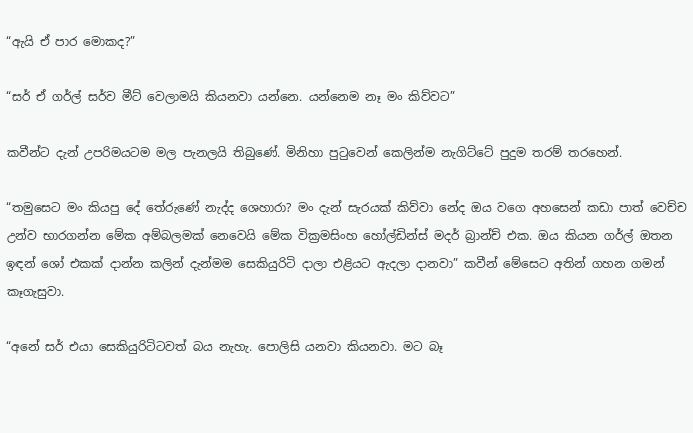“ඇයි ඒ පාර මොකද?”

“සර් ඒ ගර්ල් සර්ව මීට් වෙලාමයි කියනවා යන්නෙ. යන්නෙම නෑ මං කිව්වට”

කවීන්ට දැන් උපරිමයටම මල පැනලයි තිබුණේ. මිනිහා පුටුවෙන් කෙලින්ම නැගිට්ටේ පුදුම තරම් තරහෙන්.

“තමුසෙට මං කියපු දේ තේරුණේ නැද්ද ශෙහාරා? මං දැන් සැරයක් කිව්වා නේද ඔය වගෙ අහසෙන් කඩා පාත් වෙච්ච උන්ව භාරගන්න මේක අම්බලමක් නෙවෙයි මේක වික්‍රමසිංහ හෝල්ඩින්ස් මදර් බ්‍රාන්ච් එක. ඔය කියන ගර්ල් ඔතන ඉඳන් ශෝ එකක් දාන්න කලින් දැන්මම සෙකියුරිටි දාලා එළියට ඇදලා දානවා” කවීන් මේසෙට අතින් ගහන ගමන් කෑගැසුවා.

“අනේ සර් එයා සෙකියුරිටිටවත් බය නැහැ. පොලිසි යනවා කියනවා. මට බෑ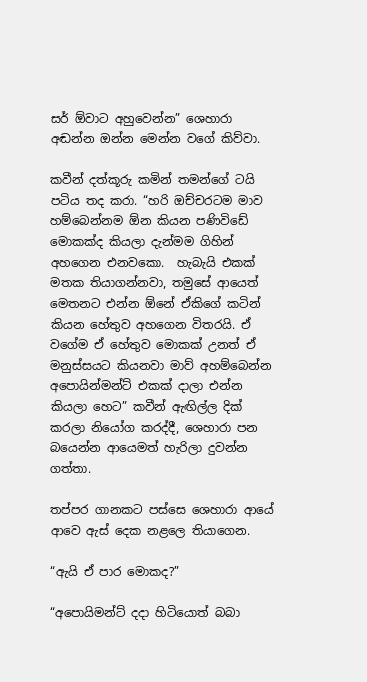සර් ඕවාට අහුවෙන්න” ශෙහාරා අඬන්න ඔන්න මෙන්න වගේ කිව්වා.

කවීන් දත්කූරු කමින් තමන්ගේ ටයි පටිය තද කරා. “හරි ඔච්චරටම මාව හම්බෙන්නම ඕන කියන පණිවිඩේ මොකක්ද කියලා දැන්මම ගිහින් අහගෙන එනවකො.  හැබැයි එකක් මතක තියාගන්නවා, තමුසේ ආයෙත් මෙතනට එන්න ඕනේ ඒකිගේ කටින් කියන හේතුව අහගෙන විතරයි. ඒ වගේම ඒ හේතුව මොකක් උනත් ඒ මනුස්සයට කියනවා මාව් අහම්බෙන්න අපොයින්මන්ට් එකක් දාලා එන්න කියලා හෙට” කවීන් ඇඟිල්ල දික් කරලා නියෝග කරද්දී, ශෙහාරා පන බයෙන්න ආයෙමත් හැරිලා දුවන්න ගත්තා.

තප්පර ගානකට පස්සෙ ශෙහාරා ආයේ ආවෙ ඇස් දෙක නළලෙ තියාගෙන.

“ඇයි ඒ පාර මොකද?”

“අපොයිමන්ට් දදා හිටියොත් බබා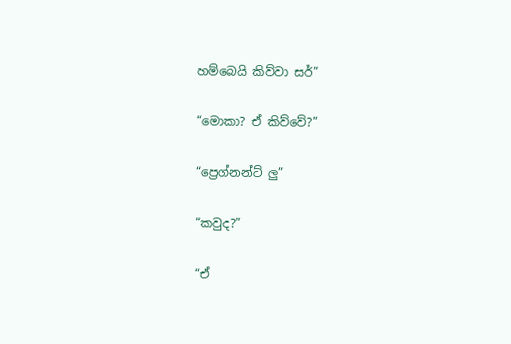හම්බෙයි කිව්වා සර්”

“මොකා? ඒ කිව්වේ?”

“ප්‍රෙග්නන්ට් ලු”

“කවුද?”

“ඒ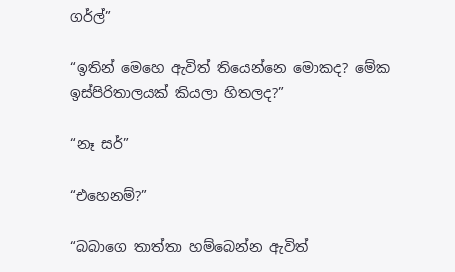ගර්ල්”

“ඉතින් මෙහෙ ඇවිත් තියෙන්නෙ මොකද? මේක ඉස්පිරිතාලයක් කියලා හිතලද?”

“නෑ සර්”

“එහෙනම්?”

“බබාගෙ තාත්තා හම්බෙන්න ඇවිත්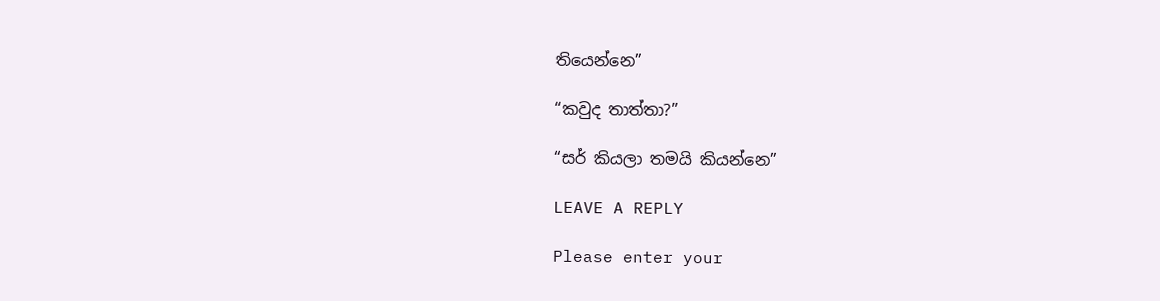තියෙන්නෙ”

“කවුද තාත්තා?”

“සර් කියලා තමයි කියන්නෙ”

LEAVE A REPLY

Please enter your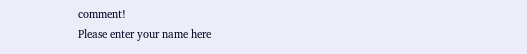comment!
Please enter your name here